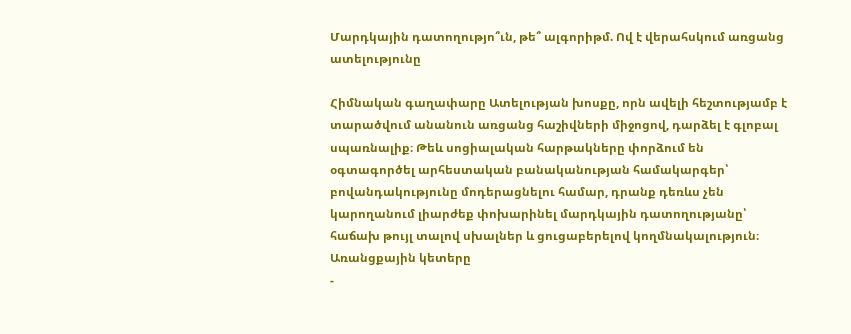Մարդկային դատողությո՞ւն, թե՞ ալգորիթմ. Ով է վերահսկում առցանց ատելությունը

Հիմնական գաղափարը Ատելության խոսքը, որն ավելի հեշտությամբ է տարածվում անանուն առցանց հաշիվների միջոցով, դարձել է գլոբալ սպառնալիք։ Թեև սոցիալական հարթակները փորձում են օգտագործել արհեստական բանականության համակարգեր՝ բովանդակությունը մոդերացնելու համար, դրանք դեռևս չեն կարողանում լիարժեք փոխարինել մարդկային դատողությանը՝ հաճախ թույլ տալով սխալներ և ցուցաբերելով կողմնակալություն։
Առանցքային կետերը
-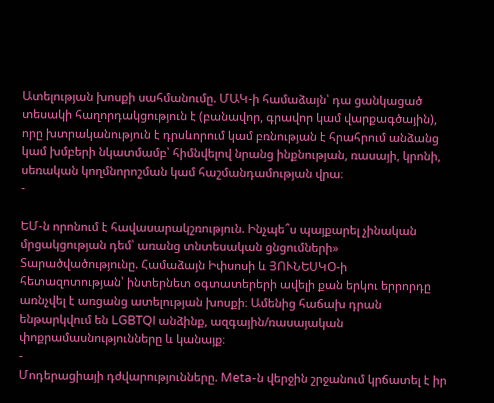Ատելության խոսքի սահմանումը. ՄԱԿ-ի համաձայն՝ դա ցանկացած տեսակի հաղորդակցություն է (բանավոր, գրավոր կամ վարքագծային), որը խտրականություն է դրսևորում կամ բռնության է հրահրում անձանց կամ խմբերի նկատմամբ՝ հիմնվելով նրանց ինքնության, ռասայի, կրոնի, սեռական կողմնորոշման կամ հաշմանդամության վրա։
-

ԵՄ-ն որոնում է հավասարակշռություն. Ինչպե՞ս պայքարել չինական մրցակցության դեմ՝ առանց տնտեսական ցնցումների»
Տարածվածությունը. Համաձայն Իփսոսի և ՅՈՒՆԵՍԿՕ-ի հետազոտության՝ ինտերնետ օգտատերերի ավելի քան երկու երրորդը առնչվել է առցանց ատելության խոսքի։ Ամենից հաճախ դրան ենթարկվում են LGBTQI անձինք, ազգային/ռասայական փոքրամասնությունները և կանայք։
-
Մոդերացիայի դժվարությունները. Meta-ն վերջին շրջանում կրճատել է իր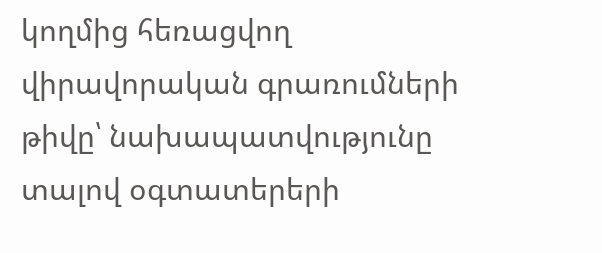կողմից հեռացվող վիրավորական գրառումների թիվը՝ նախապատվությունը տալով օգտատերերի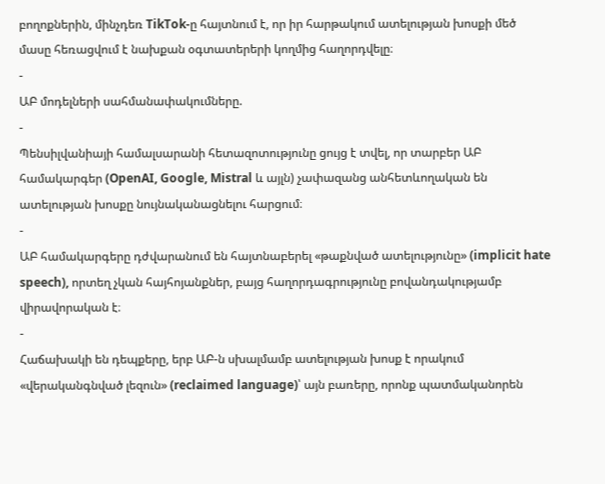բողոքներին, մինչդեռ TikTok-ը հայտնում է, որ իր հարթակում ատելության խոսքի մեծ մասը հեռացվում է նախքան օգտատերերի կողմից հաղորդվելը։
-
ԱԲ մոդելների սահմանափակումները.
-
Պենսիլվանիայի համալսարանի հետազոտությունը ցույց է տվել, որ տարբեր ԱԲ համակարգեր (OpenAI, Google, Mistral և այլն) չափազանց անհետևողական են ատելության խոսքը նույնականացնելու հարցում։
-
ԱԲ համակարգերը դժվարանում են հայտնաբերել «թաքնված ատելությունը» (implicit hate speech), որտեղ չկան հայհոյանքներ, բայց հաղորդագրությունը բովանդակությամբ վիրավորական է։
-
Հաճախակի են դեպքերը, երբ ԱԲ-ն սխալմամբ ատելության խոսք է որակում «վերականգնված լեզուն» (reclaimed language)՝ այն բառերը, որոնք պատմականորեն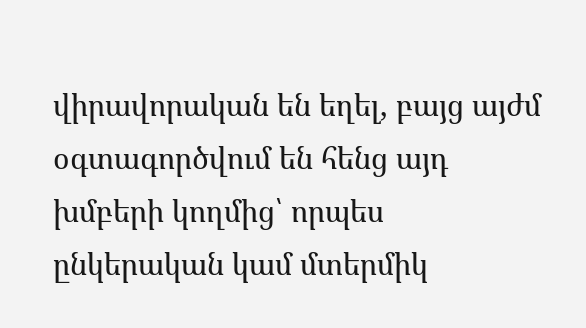վիրավորական են եղել, բայց այժմ օգտագործվում են հենց այդ խմբերի կողմից՝ որպես ընկերական կամ մտերմիկ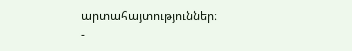արտահայտություններ։
-